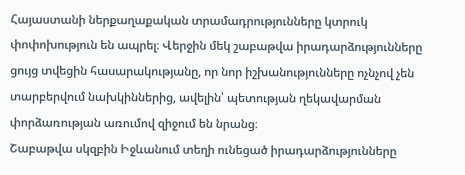Հայաստանի ներքաղաքական տրամադրությունները կտրուկ փոփոխություն են ապրել։ Վերջին մեկ շաբաթվա իրադարձությունները ցույց տվեցին հասարակությանը, որ նոր իշխանությունները ոչնչով չեն տարբերվում նախկիններից, ավելին՝ պետության ղեկավարման փորձառության առումով զիջում են նրանց։
Շաբաթվա սկզբին Իջևանում տեղի ունեցած իրադարձությունները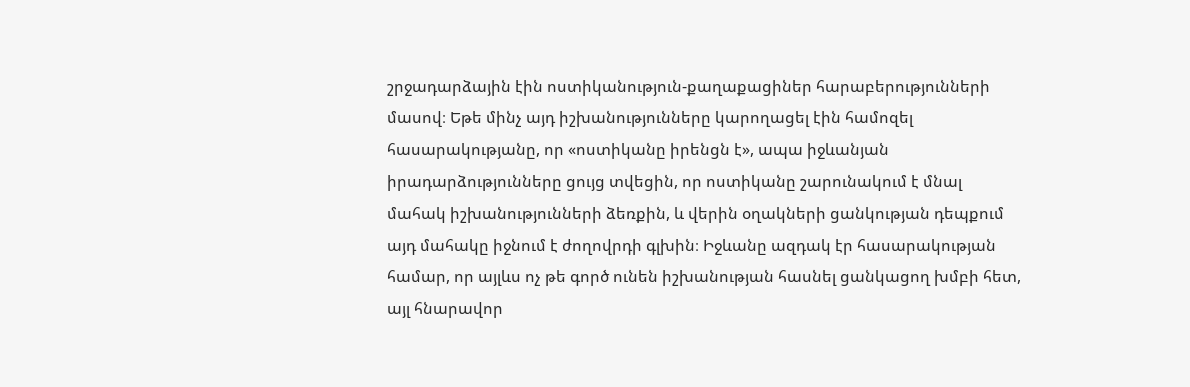շրջադարձային էին ոստիկանություն-քաղաքացիներ հարաբերությունների մասով։ Եթե մինչ այդ իշխանությունները կարողացել էին համոզել հասարակությանը, որ «ոստիկանը իրենցն է», ապա իջևանյան իրադարձությունները ցույց տվեցին, որ ոստիկանը շարունակում է մնալ մահակ իշխանությունների ձեռքին, և վերին օղակների ցանկության դեպքում այդ մահակը իջնում է ժողովրդի գլխին։ Իջևանը ազդակ էր հասարակության համար, որ այլևս ոչ թե գործ ունեն իշխանության հասնել ցանկացող խմբի հետ, այլ հնարավոր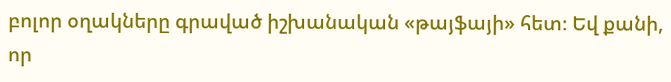բոլոր օղակները գրաված իշխանական «թայֆայի» հետ։ Եվ քանի, որ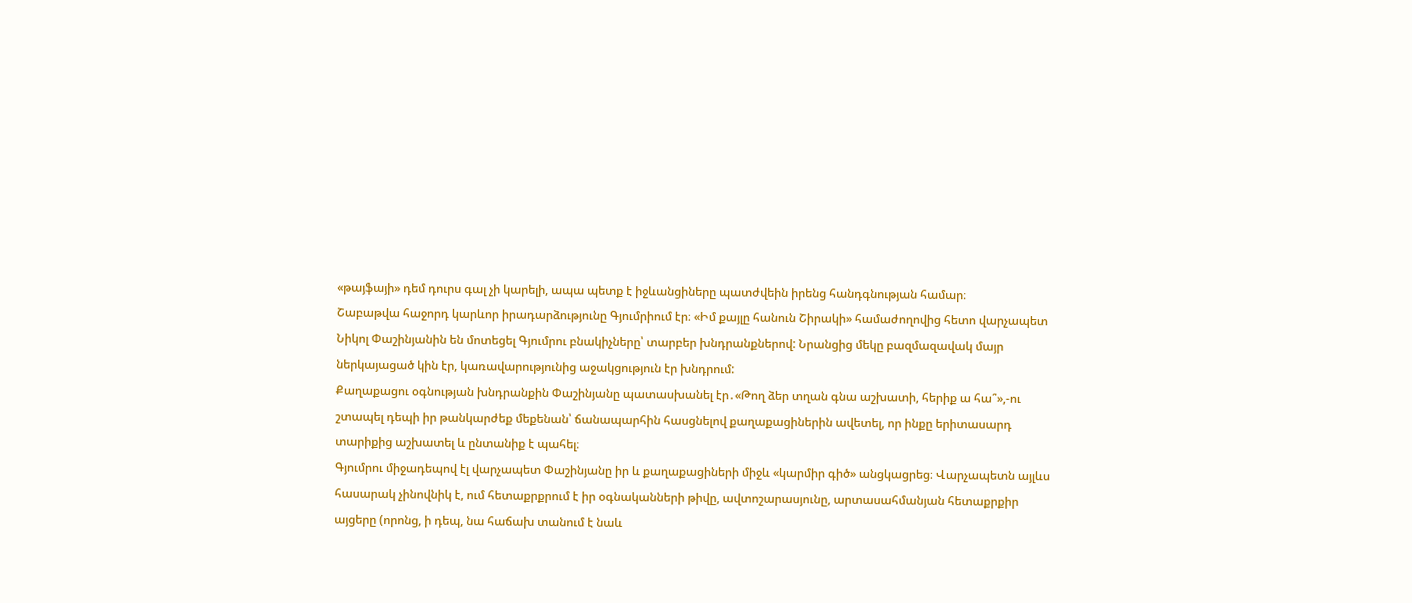«թայֆայի» դեմ դուրս գալ չի կարելի, ապա պետք է իջևանցիները պատժվեին իրենց հանդգնության համար։
Շաբաթվա հաջորդ կարևոր իրադարձությունը Գյումրիում էր։ «Իմ քայլը հանուն Շիրակի» համաժողովից հետո վարչապետ Նիկոլ Փաշինյանին են մոտեցել Գյումրու բնակիչները՝ տարբեր խնդրանքներով: Նրանցից մեկը բազմազավակ մայր ներկայացած կին էր, կառավարությունից աջակցություն էր խնդրում:
Քաղաքացու օգնության խնդրանքին Փաշինյանը պատասխանել էր․«Թող ձեր տղան գնա աշխատի, հերիք ա հա՞»,-ու շտապել դեպի իր թանկարժեք մեքենան՝ ճանապարհին հասցնելով քաղաքացիներին ավետել, որ ինքը երիտասարդ տարիքից աշխատել և ընտանիք է պահել։
Գյումրու միջադեպով էլ վարչապետ Փաշինյանը իր և քաղաքացիների միջև «կարմիր գիծ» անցկացրեց։ Վարչապետն այլևս հասարակ չինովնիկ է, ում հետաքրքրում է իր օգնականների թիվը, ավտոշարասյունը, արտասահմանյան հետաքրքիր այցերը (որոնց, ի դեպ, նա հաճախ տանում է նաև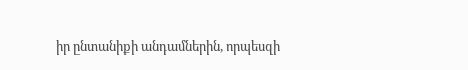իր ընտանիքի անդամներին, որպեսզի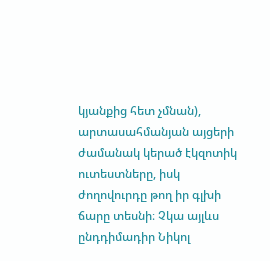կյանքից հետ չմնան), արտասահմանյան այցերի ժամանակ կերած էկզոտիկ ուտեստները, իսկ ժողովուրդը թող իր գլխի ճարը տեսնի։ Չկա այլևս ընդդիմադիր Նիկոլ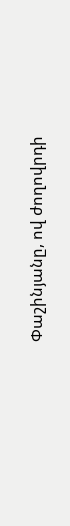Փաշինյանը, ով ժողովրդի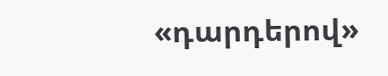«դարդերով»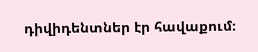դիվիդենտներ էր հավաքում։